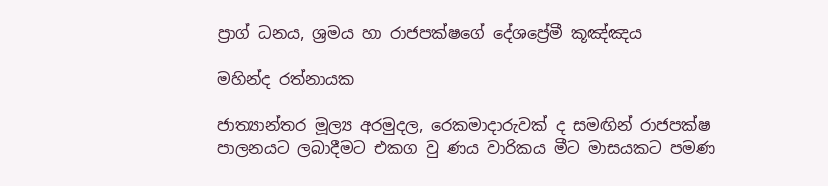ප්‍රාග් ධනය, ශ්‍රමය හා රාජපක්ෂගේ දේශප්‍රේමී කූඤ්ඤය

මහින්ද රත්නායක

ජාත්‍යාන්තර මූල්‍ය අරමුදල, රෙකමාදාරුවක් ද සමඟින් රාජපක්ෂ පාලනයට ලබාදීමට එකග වු ණය වාරිකය මීට මාසයකට පමණ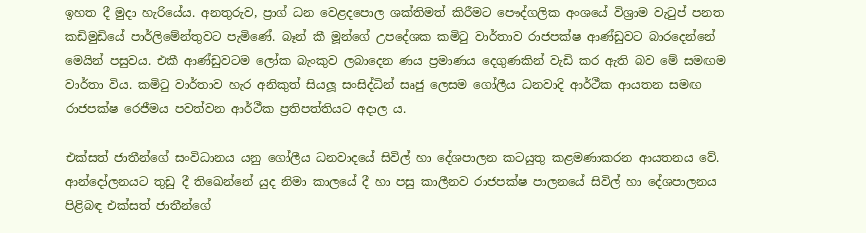ඉහත දී මුදා හැරියේය. අනතුරුව, ප්‍රාග් ධන වෙළදපොල ශක්තිමත් කිරීමට පෞද්ගලික අංශයේ විශ්‍රාම වැටුප් පනත කඩිමුඩියේ පාර්ලිමේන්තුවට පැමිණේ. බෑන් කී මූන්ගේ උපදේශක කමිටු වාර්තාව රාජපක්ෂ ආණ්ඩුවට බාරදෙන්නේ මෙයින් පසුවය. එකී ආණ්ඩුවටම ලෝක බැංකුව ලබාදෙන ණය ප්‍රමාණය දෙගුණකින් වැඩි කර ඇති බව මේ සමඟම වාර්තා විය. කමිටු වාර්තාව හැර අනිකුත් සියලූ සංසිද්ධින් සෘජු ලෙසම ගෝලීය ධනවාදි ආර්ථීක ආයතන සමඟ රාජපක්ෂ රෙජීමය පවත්වන ආර්ථීක ප්‍රතිපත්තියට අදාල ය.

එක්සත් ජාතීන්ගේ සංවිධානය යනු ගෝලීය ධනවාදයේ සිවිල් හා දේශපාලන කටයුතු කළමණාකරන ආයතනය වේ. ආන්දෝලනයට තුඩු දී තිඛෙන්නේ යුද නිමා කාලයේ දී හා පසු කාලීනව රාජපක්ෂ පාලනයේ සිවිල් හා දේශපාලනය පිළිබඳ එක්සත් ජාතීන්ගේ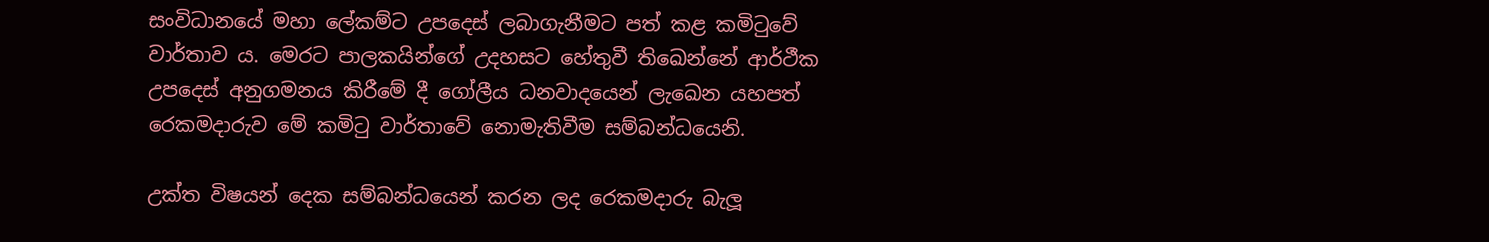සංවිධානයේ මහා ලේකම්ට උපදෙස් ලබාගැනීමට පත් කළ කමිටුවේ වාර්තාව ය. මෙරට පාලකයින්ගේ උදහසට හේතුවී තිඛෙන්නේ ආර්ථීක උපදෙස් අනුගමනය කිරීමේ දී ගෝලීය ධනවාදයෙන් ලැඛෙන යහපත් රෙකමදාරුව මේ කමිටු වාර්තාවේ නොමැතිවීම සම්බන්ධයෙනි.

උක්ත විෂයන් දෙක සම්බන්ධයෙන් කරන ලද රෙකමදාරු බැලූ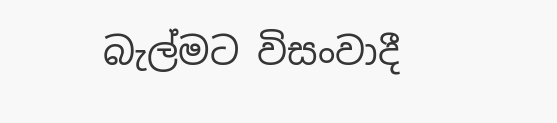බැල්මට විසංවාදී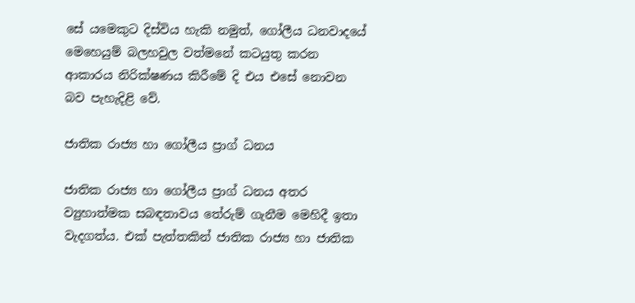සේ යමෙකුට දිස්විය හැකි නමුත්, ගෝලීය ධනවාදයේ මෙහෙයුම් බලහවුල වත්මනේ කටයුතු කරන ආකාරය නිරික්ෂණය කිරීමේ දි එය එසේ නොවන බව පැහැදිළි වේ.

ජාතික රාජ්‍ය හා ගෝලීය ප්‍රාග් ධනය

ජාතික රාජ්‍ය හා ගෝලීය ප්‍රාග් ධනය අතර ව්‍යුහාත්මක සබඳතාවය තේරුම් ගැනීම මෙහිදී ඉතා වැදගත්ය. එක් පැත්තකින් ජාතික රාජ්‍ය හා ජාතික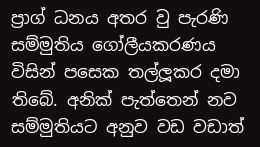ප්‍රාග් ධනය අතර වු පැරණි සම්මුතිය ගෝලීයකරණය විසින් පසෙක තල්ලූකර දමා තිබේ. අනික් පැත්තෙන් නව සම්මුතියට අනුව වඩ වඩාත්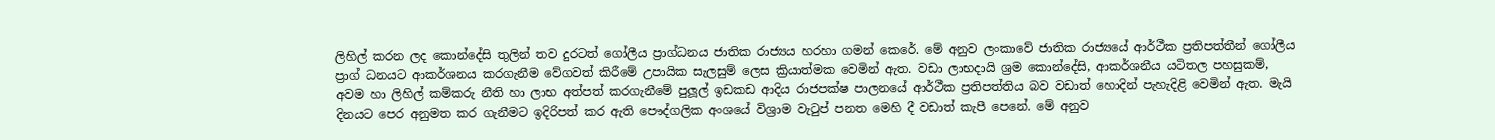ලිහිල් කරන ලද කොන්දේසි තුලින් තව දුරටත් ගෝලීය ප්‍රාග්ධනය ජාතික රාජ්‍යය හරහා ගමන් කෙරේ. මේ අනුව ලංකාවේ ජාතික රාජ්‍යයේ ආර්ථීක ප්‍රතිපත්තීන් ගෝලීය ප්‍රාග් ධනයට ආකර්ශනය කරගැනීම වේගවත් කිරීමේ උපායික සැලසුම් ලෙස ක්‍රියාත්මක වෙමින් ඇත. වඩා ලාභදායි ශ්‍රම කොන්දේසි, ආකර්ශනීය යටිතල පහසුකම්, අවම හා ලිහිල් කම්කරු නීති හා ලාභ අත්පත් කරගැනීමේ පුලූල් ඉඩකඩ ආදිය රාජපක්ෂ පාලනයේ ආර්ථීක ප්‍රතිපත්තිය බව වඩාත් හොදින් පැහැදිළි වෙමින් ඇත. මැයි දිනයට පෙර අනුමත කර ගැනීමට ඉදිරිපත් කර ඇති පෞද්ගලික අංශයේ විශ්‍රාම වැටුප් පනත මෙහි දී වඩාත් කැපී පෙනේ. මේ අනුව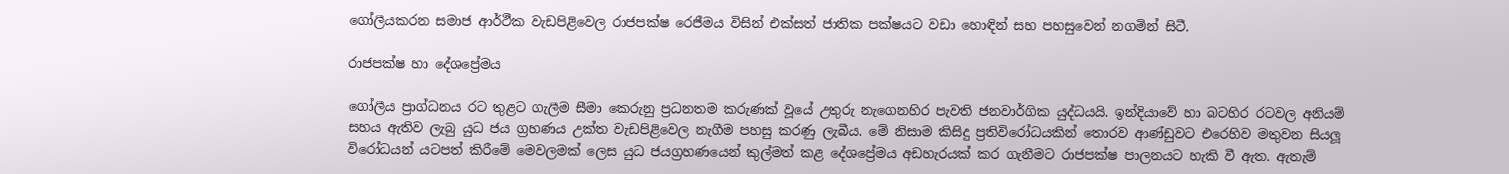ගෝලීයකරන සමාජ ආර්ථීක වැඩපිළිවෙල රාජපක්ෂ රෙජීමය විසින් එක්සත් ජාතික පක්ෂයට වඩා හොඳින් සහ පහසුවෙන් නගමින් සිටී.

රාජපක්ෂ හා දේශප්‍රේමය

ගෝලීය ප්‍රාග්ධනය රට තුළට ගැලීම සීමා කෙරුනු ප්‍රධනතම කරුණක් වූයේ උතුරු නැගෙනහිර පැවති ජනවාර්ගික යුද්ධයයි. ඉන්දියාවේ හා බටහිර රටවල අනියම් සහය ඇතිව ලැබු යුධ ජය ග්‍රහණය උක්ත වැඩපිළිවෙල නැගීම පහසු කරණු ලැබීය. මේ නිසාම කිසිදු ප්‍රතිවිරෝධයකින් තොරව ආණ්ඩුවට එරෙහිව මතුවන සියලූ විරෝධයන් යටපත් කිරීමේ මෙවලමක් ලෙස යුධ ජයග්‍රහණයෙන් කුල්මත් කළ දේශප්‍රේමය අඩහැරයක් කර ගැනීමට රාජපක්ෂ පාලනයට හැකි වී ඇත. ඇතැම්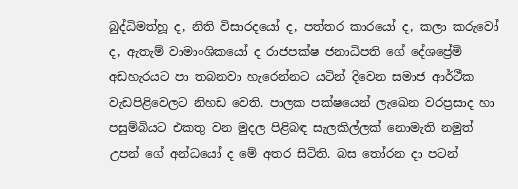බුද්ධිමත්හූ ද, නිති විසාරදයෝ ද, පත්තර කාරයෝ ද, කලා කරුවෝ ද, ඇතැම් වාමාංශිකයෝ ද රාජපක්ෂ ජනාධිපති ගේ දේශප්‍රේමි අඩහැරයට පා තබනවා හැරෙන්නට යටින් දිවෙන සමාජ ආර්ථීක වැඩපිළිවෙලට නිහඩ වෙති. පාලක පක්ෂයෙන් ලැඛෙන වරප්‍රසාද හා පසුම්බියට එකතු වන මුදල පිළිබඳ සැලකිල්ලක් නොමැති නමුත් උපන් ගේ අන්ධයෝ ද මේ අතර සිටිති. බස තෝරන දා පටන්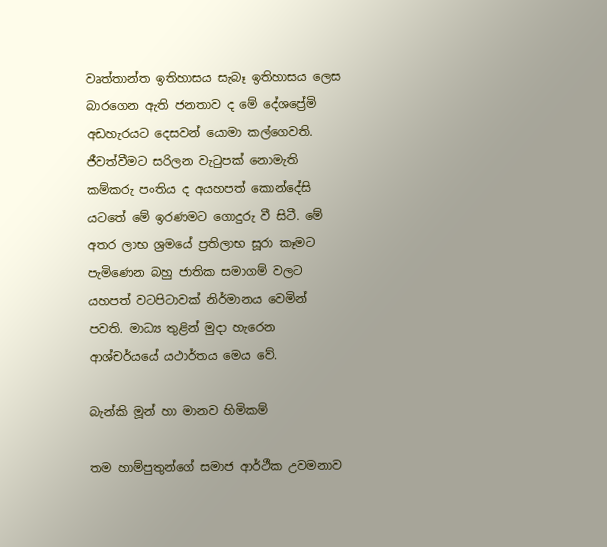වෘත්තාන්ත ඉතිහාසය සැබෑ ඉතිහාසය ලෙස බාරගෙන ඇති ජනතාව ද මේ දේශප්‍රේමි අඩහැරයට දෙසවන් යොමා කල්ගෙවති. ජීවත්වීමට සරිලන වැටුපක් නොමැති කම්කරු පංතිය ද අයහපත් කොන්දේසි යටතේ මේ ඉරණමට ගොදුරු වී සිටී. මේ අතර ලාභ ශ්‍රමයේ ප්‍රතිලාභ සූරා කෑමට පැමිණෙන බහු ජාතික සමාගම් වලට යහපත් වටපිටාවක් නිර්මානය වෙමින් පවති. මාධ්‍ය තුළින් මුදා හැරෙන ආශ්චර්යයේ යථාර්තය මෙය වේ.

බැන්කි මූන් හා මානව හිමිකම්

තම හාම්පුතුන්ගේ සමාජ ආර්ථීක උවමනාව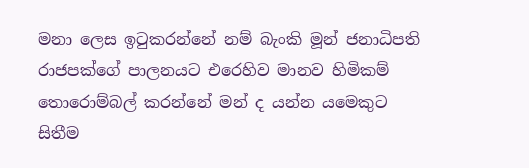මනා ලෙස ඉටුකරන්නේ නම් බැංකි මූන් ජනාධිපති රාජපක්ගේ පාලනයට එරෙහිව මානව හිමිකම් තොරොම්බල් කරන්නේ මන් ද යන්න යමෙකුට සිතීම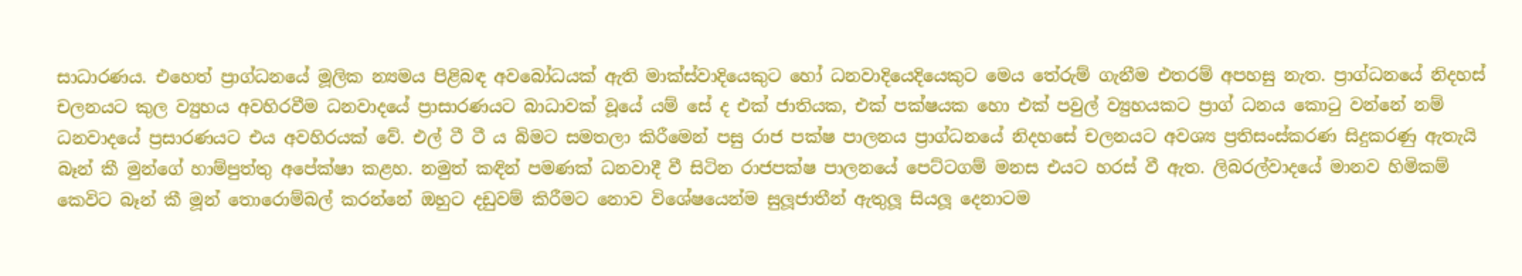සාධාරණය. එහෙත් ප්‍රාග්ධනයේ මූලික න්‍යමය පිළිබඳ අවබෝධයක් ඇති මාක්ස්වාදියෙකුට හෝ ධනවාදියෙදියෙකුට මෙය තේරුම් ගැනීම එතරම් අපහසු නැත. ප්‍රාග්ධනයේ නිදහස් චලනයට කුල ව්‍යුහය අවහිරවීම ධනවාදයේ ප්‍රාසාරණයට බාධාවක් වූයේ යම් සේ ද එක් ජාතියක, එක් පක්ෂයක හො එක් පවුල් ව්‍යුහයකට ප්‍රාග් ධනය කොටු වන්නේ නම් ධනවාදයේ ප්‍රසාරණයට එය අවහිරයක් වේ. එල් ටී ටී ය බිමට සමතලා කිරීමෙන් පසු රාජ පක්ෂ පාලනය ප්‍රාග්ධනයේ නිදහසේ චලනයට අවශ්‍ය ප්‍රතිසංස්කරණ සිදුකරණු ඇතැයි බෑන් කී මුන්ගේ හාම්පුත්තු අපේක්ෂා කළහ. නමුත් කඳින් පමණක් ධනවාදී වී සිටින රාජපක්ෂ පාලනයේ පෙට්ටගම් මනස එයට හරස් වී ඇත. ලිබරල්වාදයේ මානව හිමිකම් කෙවිට බෑන් කී මූන් තොරොම්බල් කරන්නේ ඔහුට දඩුවම් කිරීමට නොව විශේෂයෙන්ම සුලූජාතීන් ඇතුලූ සියලූ දෙනාටම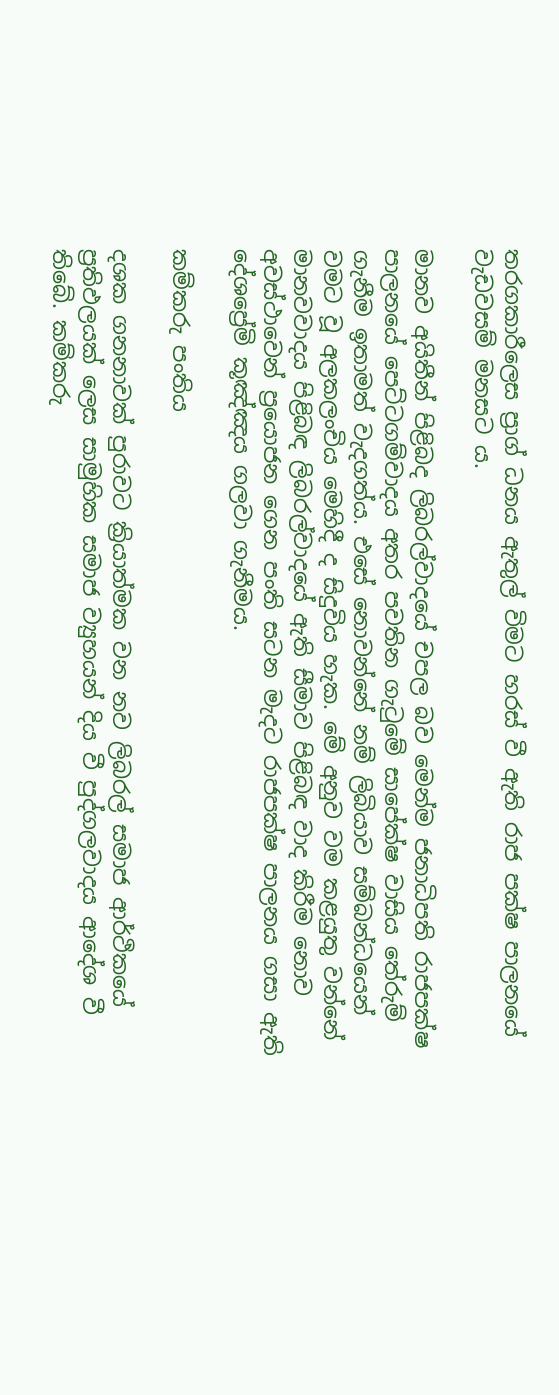තරගකාරීලෙස ප්‍රාග් ධනය ඇතුල් විමට හරස් වී ඇති රාජ පක්ෂ පාලනයේ වැඩවසම් මනසට ය.

මානව අයිතීන් පිළිබද ලිබරල්වාදයේ චපල බව මෙන්ම ජනාධිපති රාජපක්ෂ පාලනයේ පෙට්ටගම්වාදය අතර පවතින ගැටුමේ සාපේක්ෂ වාසිය තේරුම් ගැනීම ඉතාමත් වැදගත්ය. එසේ නොවන්නේ නම් ලිබියාව සම්බන්ධයෙන් වමට වූ අලකලංචිය මෙහිදී ද සිදුවිය හැක. මේ අනුව වම කළයුතු වන්නේ මානවවාදය පිළිබඳ ලිබරල්වාදයේ ඇති සීමාව පිළිබඳ වාද කිරීම නොව අවස්ථාවෙන් ප්‍රයොජන ගෙන පංති සටන මැදට රාජපක්ෂ පාලනය ගසා ඇති දේශප්‍රේමි කූඤ්ඤය ගලවා ගැනීමය.

කම්කරු පංතිය

දශක ගනනාවක් පුරාවට ක්‍රියාත්මක වන නව ලිබරල් සමාජ ආර්ථිකයේ ප්‍රතිඵලයක් ලෙස සාමුහික සමාජ ව්‍යුහයන් දිය වී පුද්ගලවාදය ආදේශ වී තිබේ. කම්කරු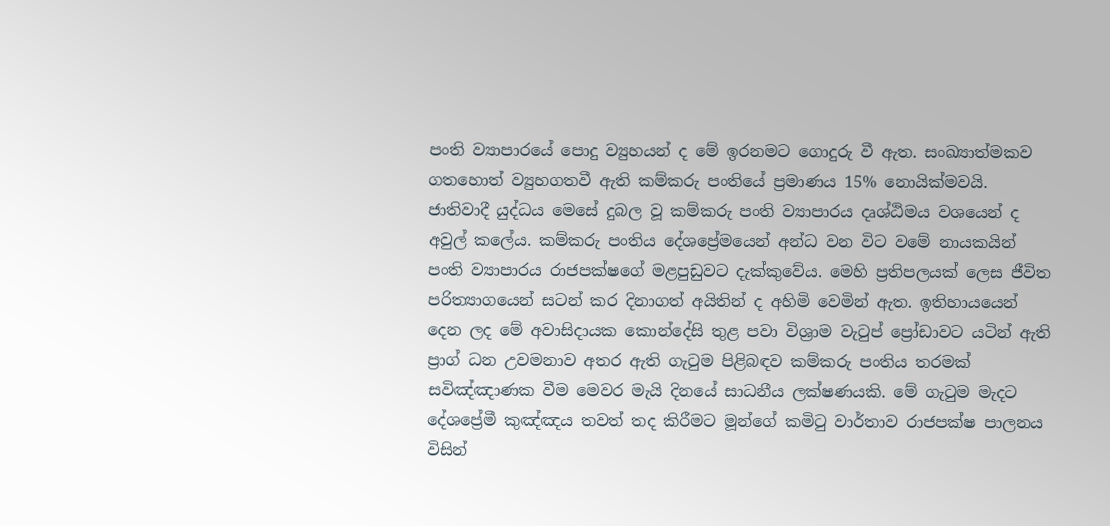පංති ව්‍යාපාරයේ පොදු ව්‍යුහයන් ද මේ ඉරනමට ගොදුරු වී ඇත. සංඛ්‍යාත්මකව ගතහොත් ව්‍යුහගතවී ඇති කම්කරු පංතියේ ප්‍රමාණය 15% නොයික්මවයි. ජාතිවාදී යුද්ධය මෙසේ දුබල වූ කම්කරු පංති ව්‍යාපාරය දෘශ්ඨිමය වශයෙන් ද අවුල් කලේය. කම්කරු පංතිය දේශප්‍රේමයෙන් අන්ධ වන විට වමේ නායකයින් පංති ව්‍යාපාරය රාජපක්ෂගේ මළපුඩුවට දැක්කුවේය. මෙහි ප්‍රතිපලයක් ලෙස ජීවිත පරිත්‍යාගයෙන් සටන් කර දිනාගත් අයිතින් ද අහිමි වෙමින් ඇත. ඉතිහායයෙන් දෙන ලද මේ අවාසිදායක කොන්දේසි තුළ පවා විශ්‍රාම වැටුප් ප්‍රෝඩාවට යටින් ඇති ප්‍රාග් ධන උවමනාව අතර ඇති ගැටුම පිළිබඳව කම්කරු පංතිය තරමක් සවිඤ්ඤාණක වීම මෙවර මැයි දිනයේ සාධනීය ලක්ෂණයකි. මේ ගැටුම මැදට දේශප්‍රේමී කුඤ්ඤය තවත් තද කිරීමට මූන්ගේ කමිටු වාර්තාව රාජපක්ෂ පාලනය විසින්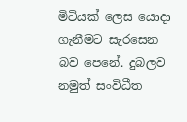මිටියක් ලෙස යොදා ගැනීමට සැරසෙන බව පෙනේ. දුබලව නමුත් සංවිධීත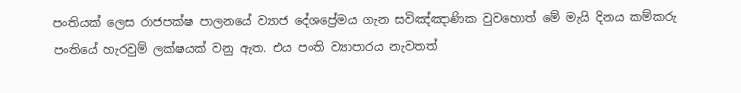පංතියක් ලෙස රාජපක්ෂ පාලනයේ ව්‍යාජ දේශප්‍රේමය ගැන සවිඤ්ඤාණික වුවහොත් මේ මැයි දිනය කම්කරු පංතියේ හැරවුම් ලක්ෂයක් වනු ඇත. එය පංති ව්‍යාපාරය නැවතත්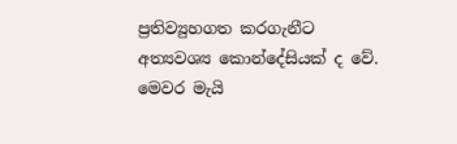ප්‍රතිව්‍යුහගත කරගැනීට අත්‍යවශ්‍ය කොන්දේසියක් ද වේ. මෙවර මැයි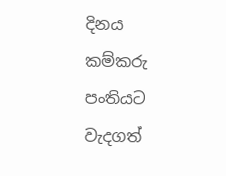දිනය කම්කරු පංතියට වැදගත්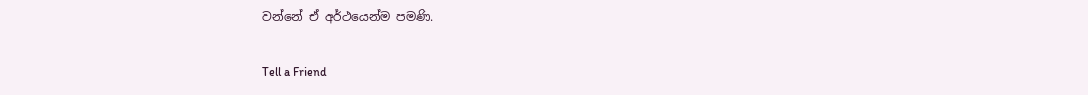වන්නේ ඒ අර්ථයෙන්ම පමණි.

Tell a Friend